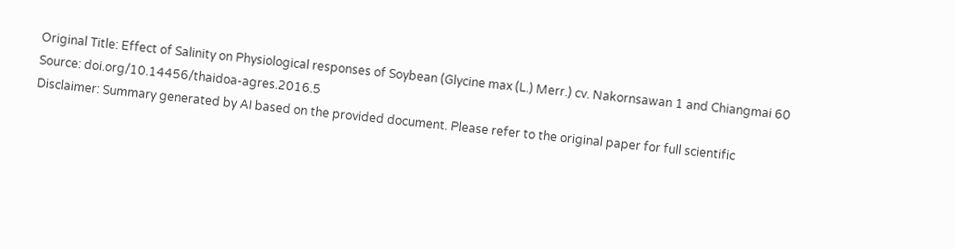Original Title: Effect of Salinity on Physiological responses of Soybean (Glycine max (L.) Merr.) cv. Nakornsawan 1 and Chiangmai 60
Source: doi.org/10.14456/thaidoa-agres.2016.5
Disclaimer: Summary generated by AI based on the provided document. Please refer to the original paper for full scientific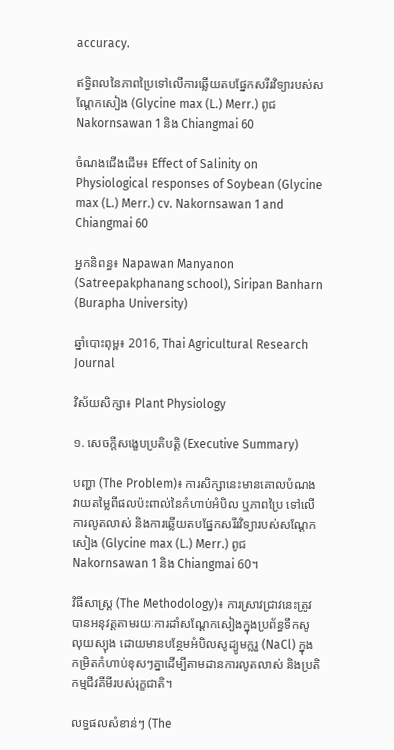accuracy.

ឥទ្ធិពលនៃភាពប្រៃទៅលើការឆ្លើយតបផ្នែកសរីរវិទ្យារបស់សណ្តែកសៀង (Glycine max (L.) Merr.) ពូជ Nakornsawan 1 និង Chiangmai 60

ចំណងជើងដើម៖ Effect of Salinity on Physiological responses of Soybean (Glycine max (L.) Merr.) cv. Nakornsawan 1 and Chiangmai 60

អ្នកនិពន្ធ៖ Napawan Manyanon (Satreepakphanang school), Siripan Banharn (Burapha University)

ឆ្នាំបោះពុម្ព៖ 2016, Thai Agricultural Research Journal

វិស័យសិក្សា៖ Plant Physiology

១. សេចក្តីសង្ខេបប្រតិបត្តិ (Executive Summary)

បញ្ហា (The Problem)៖ ការសិក្សានេះមានគោលបំណងវាយតម្លៃពីផលប៉ះពាល់នៃកំហាប់អំបិល ឬភាពប្រៃ ទៅលើការលូតលាស់ និងការឆ្លើយតបផ្នែកសរីរវិទ្យារបស់សណ្តែកសៀង (Glycine max (L.) Merr.) ពូជ Nakornsawan 1 និង Chiangmai 60។

វិធីសាស្ត្រ (The Methodology)៖ ការស្រាវជ្រាវនេះត្រូវបានអនុវត្តតាមរយៈការដាំសណ្តែកសៀងក្នុងប្រព័ន្ធទឹកសូលុយស្យុង ដោយមានបន្ថែមអំបិលសូដ្យូមក្លរួ (NaCl) ក្នុងកម្រិតកំហាប់ខុសៗគ្នាដើម្បីតាមដានការលូតលាស់ និងប្រតិកម្មជីវគីមីរបស់រុក្ខជាតិ។

លទ្ធផលសំខាន់ៗ (The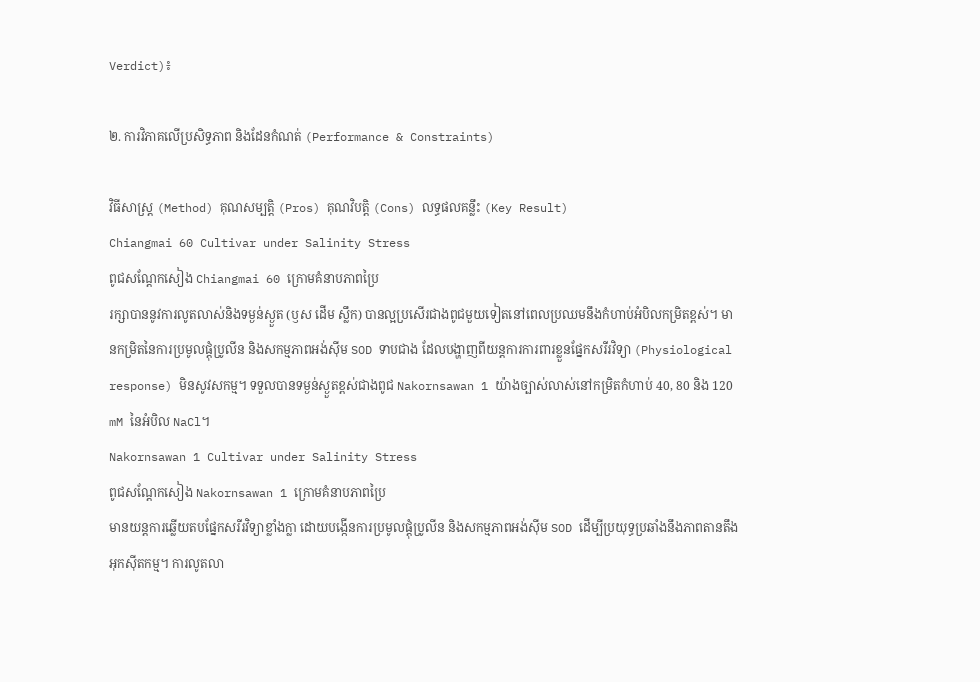Verdict)៖

២. ការវិភាគលើប្រសិទ្ធភាព និងដែនកំណត់ (Performance & Constraints)

វិធីសាស្ត្រ (Method) គុណសម្បត្តិ (Pros) គុណវិបត្តិ (Cons) លទ្ធផលគន្លឹះ (Key Result)
Chiangmai 60 Cultivar under Salinity Stress
ពូជសណ្តែកសៀង Chiangmai 60 ក្រោមគំនាបភាពប្រៃ
រក្សាបាននូវការលូតលាស់និងទម្ងន់ស្ងួត (ឫស ដើម ស្លឹក) បានល្អប្រសើរជាងពូជមួយទៀតនៅពេលប្រឈមនឹងកំហាប់អំបិលកម្រិតខ្ពស់។ មានកម្រិតនៃការប្រមូលផ្តុំប្រូលីន និងសកម្មភាពអង់ស៊ីម SOD ទាបជាង ដែលបង្ហាញពីយន្តការការពារខ្លួនផ្នែកសរីរវិទ្យា (Physiological response) មិនសូវសកម្ម។ ទទួលបានទម្ងន់ស្ងួតខ្ពស់ជាងពូជ Nakornsawan 1 យ៉ាងច្បាស់លាស់នៅកម្រិតកំហាប់ 40, 80 និង 120 mM នៃអំបិល NaCl។
Nakornsawan 1 Cultivar under Salinity Stress
ពូជសណ្តែកសៀង Nakornsawan 1 ក្រោមគំនាបភាពប្រៃ
មានយន្តការឆ្លើយតបផ្នែកសរីរវិទ្យាខ្លាំងក្លា ដោយបង្កើនការប្រមូលផ្តុំប្រូលីន និងសកម្មភាពអង់ស៊ីម SOD ដើម្បីប្រយុទ្ធប្រឆាំងនឹងភាពតានតឹងអុកស៊ីតកម្ម។ ការលូតលា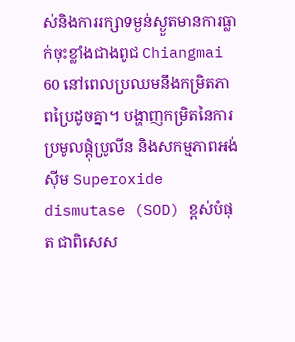ស់និងការរក្សាទម្ងន់ស្ងួតមានការធ្លាក់ចុះខ្លាំងជាងពូជ Chiangmai 60 នៅពេលប្រឈមនឹងកម្រិតភាពប្រៃដូចគ្នា។ បង្ហាញកម្រិតនៃការប្រមូលផ្តុំប្រូលីន និងសកម្មភាពអង់ស៊ីម Superoxide dismutase (SOD) ខ្ពស់បំផុត ជាពិសេស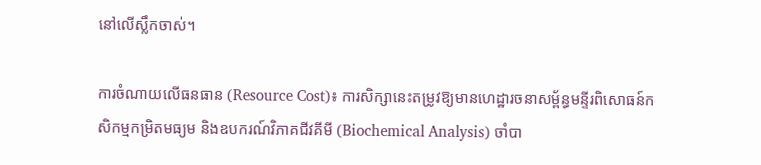នៅលើស្លឹកចាស់។

ការចំណាយលើធនធាន (Resource Cost)៖ ការសិក្សានេះតម្រូវឱ្យមានហេដ្ឋារចនាសម្ព័ន្ធមន្ទីរពិសោធន៍កសិកម្មកម្រិតមធ្យម និងឧបករណ៍វិភាគជីវគីមី (Biochemical Analysis) ចាំបា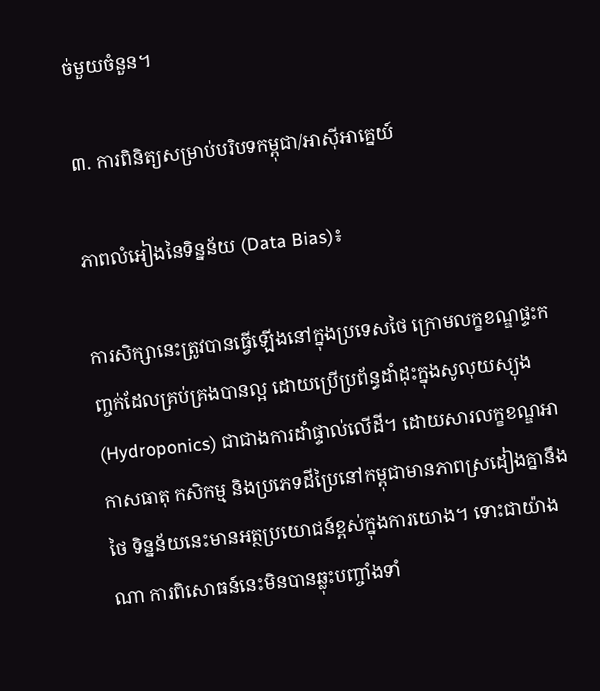ច់មួយចំនួន។

៣. ការពិនិត្យសម្រាប់បរិបទកម្ពុជា/អាស៊ីអាគ្នេយ៍

ភាពលំអៀងនៃទិន្នន័យ (Data Bias)៖

ការសិក្សានេះត្រូវបានធ្វើឡើងនៅក្នុងប្រទេសថៃ ក្រោមលក្ខខណ្ឌផ្ទះកញ្ចក់ដែលគ្រប់គ្រងបានល្អ ដោយប្រើប្រព័ន្ធដាំដុះក្នុងសូលុយស្យុង (Hydroponics) ជាជាងការដាំផ្ទាល់លើដី។ ដោយសារលក្ខខណ្ឌអាកាសធាតុ កសិកម្ម និងប្រភេទដីប្រៃនៅកម្ពុជាមានភាពស្រដៀងគ្នានឹងថៃ ទិន្នន័យនេះមានអត្ថប្រយោជន៍ខ្ពស់ក្នុងការយោង។ ទោះជាយ៉ាងណា ការពិសោធន៍នេះមិនបានឆ្លុះបញ្ចាំងទាំ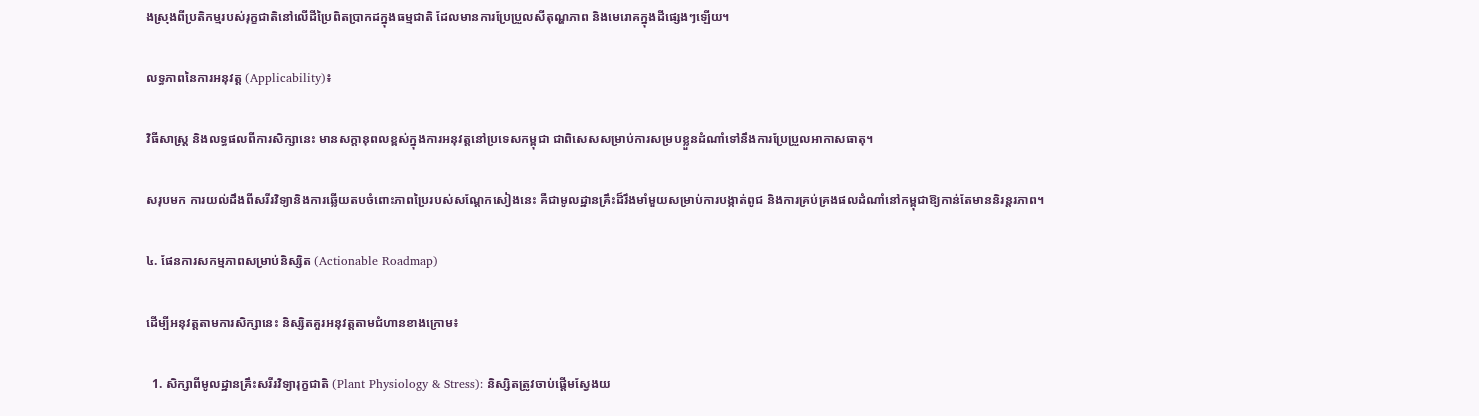ងស្រុងពីប្រតិកម្មរបស់រុក្ខជាតិនៅលើដីប្រៃពិតប្រាកដក្នុងធម្មជាតិ ដែលមានការប្រែប្រួលសីតុណ្ហភាព និងមេរោគក្នុងដីផ្សេងៗឡើយ។

លទ្ធភាពនៃការអនុវត្ត (Applicability)៖

វិធីសាស្ត្រ និងលទ្ធផលពីការសិក្សានេះ មានសក្តានុពលខ្ពស់ក្នុងការអនុវត្តនៅប្រទេសកម្ពុជា ជាពិសេសសម្រាប់ការសម្របខ្លួនដំណាំទៅនឹងការប្រែប្រួលអាកាសធាតុ។

សរុបមក ការយល់ដឹងពីសរីរវិទ្យានិងការឆ្លើយតបចំពោះភាពប្រៃរបស់សណ្តែកសៀងនេះ គឺជាមូលដ្ឋានគ្រឹះដ៏រឹងមាំមួយសម្រាប់ការបង្កាត់ពូជ និងការគ្រប់គ្រងផលដំណាំនៅកម្ពុជាឱ្យកាន់តែមាននិរន្តរភាព។

៤. ផែនការសកម្មភាពសម្រាប់និស្សិត (Actionable Roadmap)

ដើម្បីអនុវត្តតាមការសិក្សានេះ និស្សិតគួរអនុវត្តតាមជំហានខាងក្រោម៖

  1. សិក្សាពីមូលដ្ឋានគ្រឹះសរីរវិទ្យារុក្ខជាតិ (Plant Physiology & Stress): និស្សិតត្រូវចាប់ផ្តើមស្វែងយ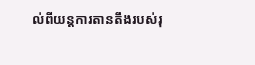ល់ពីយន្តការតានតឹងរបស់រុ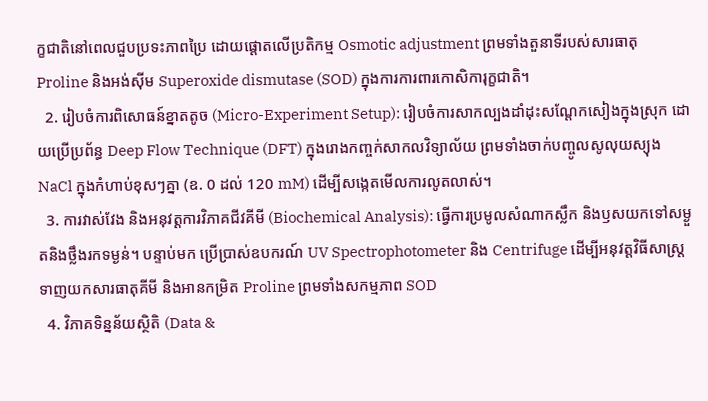ក្ខជាតិនៅពេលជួបប្រទះភាពប្រៃ ដោយផ្ដោតលើប្រតិកម្ម Osmotic adjustment ព្រមទាំងតួនាទីរបស់សារធាតុ Proline និងអង់ស៊ីម Superoxide dismutase (SOD) ក្នុងការការពារកោសិការុក្ខជាតិ។
  2. រៀបចំការពិសោធន៍ខ្នាតតូច (Micro-Experiment Setup): រៀបចំការសាកល្បងដាំដុះសណ្តែកសៀងក្នុងស្រុក ដោយប្រើប្រព័ន្ធ Deep Flow Technique (DFT) ក្នុងរោងកញ្ចក់សាកលវិទ្យាល័យ ព្រមទាំងចាក់បញ្ចូលសូលុយស្យុង NaCl ក្នុងកំហាប់ខុសៗគ្នា (ឧ. 0 ដល់ 120 mM) ដើម្បីសង្កេតមើលការលូតលាស់។
  3. ការវាស់វែង និងអនុវត្តការវិភាគជីវគីមី (Biochemical Analysis): ធ្វើការប្រមូលសំណាកស្លឹក និងឫសយកទៅសម្ងួតនិងថ្លឹងរកទម្ងន់។ បន្ទាប់មក ប្រើប្រាស់ឧបករណ៍ UV Spectrophotometer និង Centrifuge ដើម្បីអនុវត្តវិធីសាស្ត្រទាញយកសារធាតុគីមី និងអានកម្រិត Proline ព្រមទាំងសកម្មភាព SOD
  4. វិភាគទិន្នន័យស្ថិតិ (Data &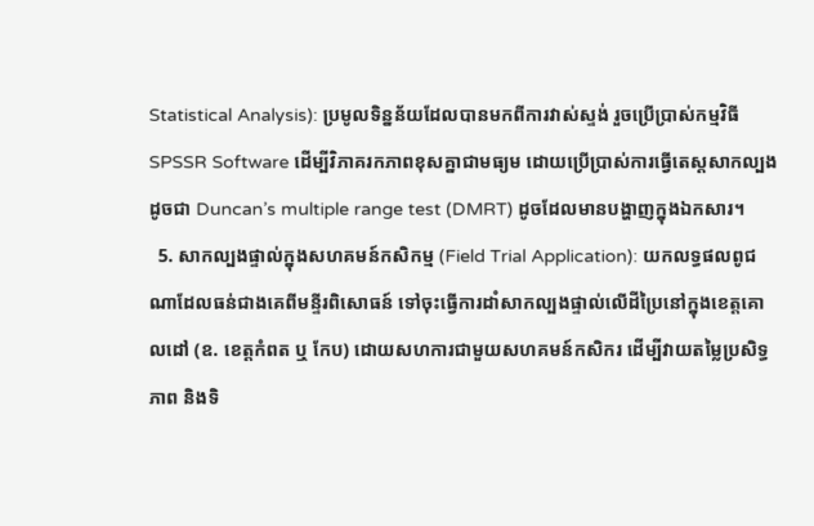Statistical Analysis): ប្រមូលទិន្នន័យដែលបានមកពីការវាស់ស្ទង់ រួចប្រើប្រាស់កម្មវិធី SPSSR Software ដើម្បីវិភាគរកភាពខុសគ្នាជាមធ្យម ដោយប្រើប្រាស់ការធ្វើតេស្តសាកល្បងដូចជា Duncan’s multiple range test (DMRT) ដូចដែលមានបង្ហាញក្នុងឯកសារ។
  5. សាកល្បងផ្ទាល់ក្នុងសហគមន៍កសិកម្ម (Field Trial Application): យកលទ្ធផលពូជណាដែលធន់ជាងគេពីមន្ទីរពិសោធន៍ ទៅចុះធ្វើការដាំសាកល្បងផ្ទាល់លើដីប្រៃនៅក្នុងខេត្តគោលដៅ (ឧ. ខេត្តកំពត ឬ កែប) ដោយសហការជាមួយសហគមន៍កសិករ ដើម្បីវាយតម្លៃប្រសិទ្ធភាព និងទិ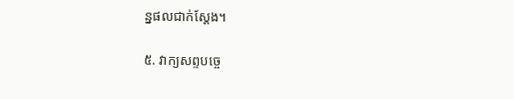ន្នផលជាក់ស្តែង។

៥. វាក្យសព្ទបច្ចេ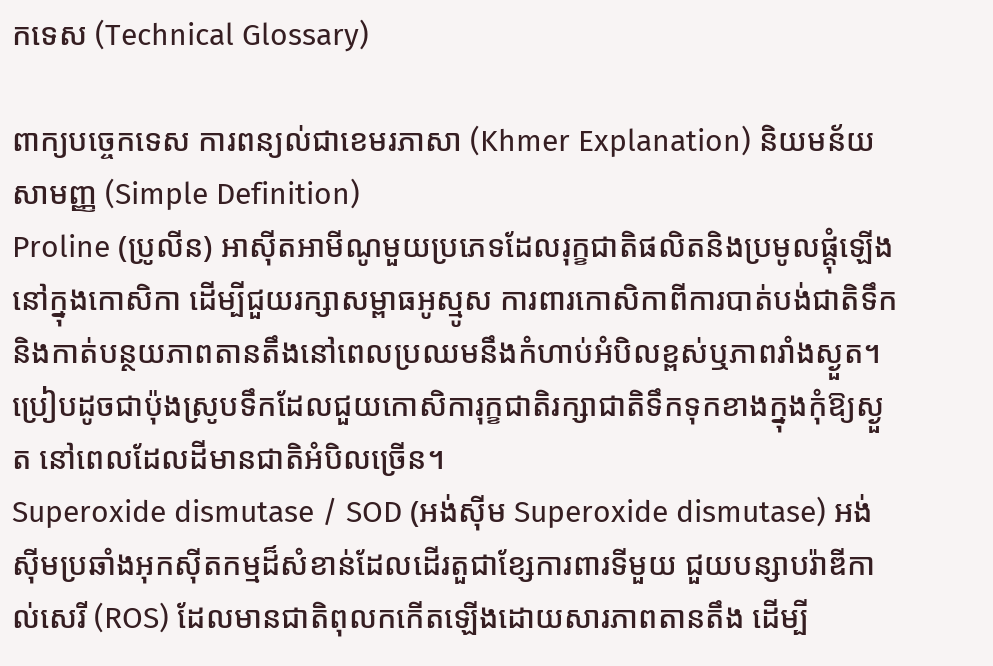កទេស (Technical Glossary)

ពាក្យបច្ចេកទេស ការពន្យល់ជាខេមរភាសា (Khmer Explanation) និយមន័យសាមញ្ញ (Simple Definition)
Proline (ប្រូលីន) អាស៊ីតអាមីណូមួយប្រភេទដែលរុក្ខជាតិផលិតនិងប្រមូលផ្ដុំឡើងនៅក្នុងកោសិកា ដើម្បីជួយរក្សាសម្ពាធអូស្មូស ការពារកោសិកាពីការបាត់បង់ជាតិទឹក និងកាត់បន្ថយភាពតានតឹងនៅពេលប្រឈមនឹងកំហាប់អំបិលខ្ពស់ឬភាពរាំងស្ងួត។ ប្រៀបដូចជាប៉ុងស្រូបទឹកដែលជួយកោសិការុក្ខជាតិរក្សាជាតិទឹកទុកខាងក្នុងកុំឱ្យស្ងួត នៅពេលដែលដីមានជាតិអំបិលច្រើន។
Superoxide dismutase / SOD (អង់ស៊ីម Superoxide dismutase) អង់ស៊ីមប្រឆាំងអុកស៊ីតកម្មដ៏សំខាន់ដែលដើរតួជាខ្សែការពារទីមួយ ជួយបន្សាបរ៉ាឌីកាល់សេរី (ROS) ដែលមានជាតិពុលកកើតឡើងដោយសារភាពតានតឹង ដើម្បី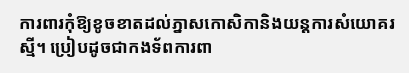ការពារកុំឱ្យខូចខាតដល់ភ្នាសកោសិកានិងយន្តការសំយោគរស្មី។ ប្រៀបដូចជាកងទ័ពការពា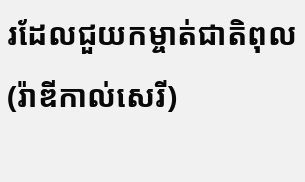រដែលជួយកម្ចាត់ជាតិពុល (រ៉ាឌីកាល់សេរី)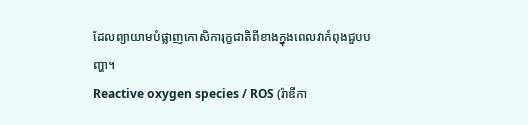ដែលព្យាយាមបំផ្លាញកោសិការុក្ខជាតិពីខាងក្នុងពេលវាកំពុងជួបបញ្ហា។
Reactive oxygen species / ROS (រ៉ាឌីកា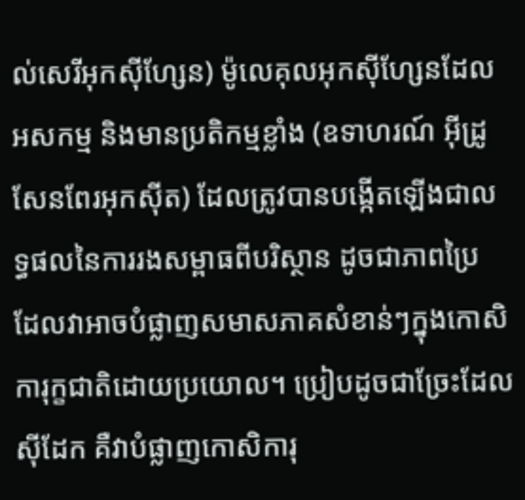ល់សេរីអុកស៊ីហ្សែន) ម៉ូលេគុលអុកស៊ីហ្សែនដែលអសកម្ម និងមានប្រតិកម្មខ្លាំង (ឧទាហរណ៍ អ៊ីដ្រូសែនពែរអុកស៊ីត) ដែលត្រូវបានបង្កើតឡើងជាលទ្ធផលនៃការរងសម្ពាធពីបរិស្ថាន ដូចជាភាពប្រៃ ដែលវាអាចបំផ្លាញសមាសភាគសំខាន់ៗក្នុងកោសិការុក្ខជាតិដោយប្រយោល។ ប្រៀបដូចជាច្រែះដែលស៊ីដែក គឺវាបំផ្លាញកោសិការុ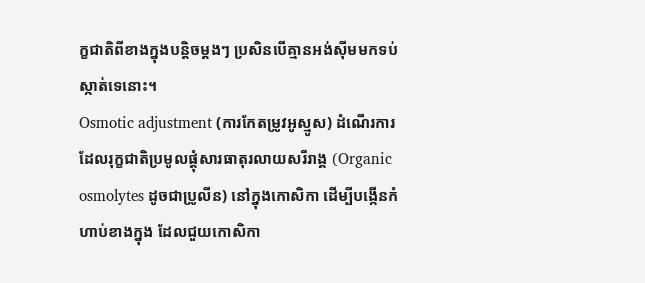ក្ខជាតិពីខាងក្នុងបន្តិចម្តងៗ ប្រសិនបើគ្មានអង់ស៊ីមមកទប់ស្កាត់ទេនោះ។
Osmotic adjustment (ការកែតម្រូវអូស្មូស) ដំណើរការដែលរុក្ខជាតិប្រមូលផ្ដុំសារធាតុរលាយសរីរាង្គ (Organic osmolytes ដូចជាប្រូលីន) នៅក្នុងកោសិកា ដើម្បីបង្កើនកំហាប់ខាងក្នុង ដែលជួយកោសិកា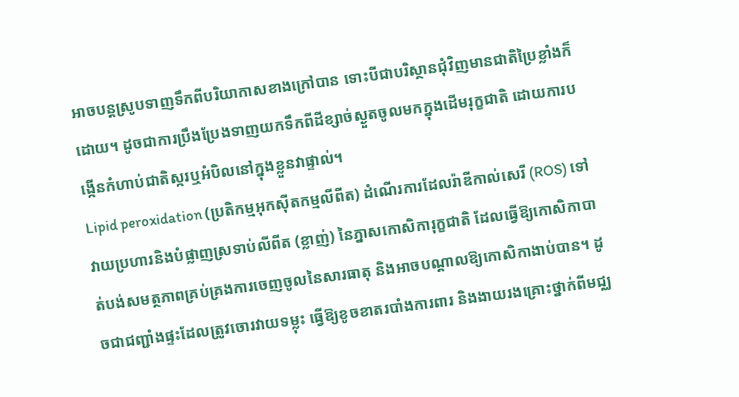អាចបន្តស្រូបទាញទឹកពីបរិយាកាសខាងក្រៅបាន ទោះបីជាបរិស្ថានជុំវិញមានជាតិប្រៃខ្លាំងក៏ដោយ។ ដូចជាការប្រឹងប្រែងទាញយកទឹកពីដីខ្សាច់ស្ងួតចូលមកក្នុងដើមរុក្ខជាតិ ដោយការបង្កើនកំហាប់ជាតិស្ករឬអំបិលនៅក្នុងខ្លួនវាផ្ទាល់។
Lipid peroxidation (ប្រតិកម្មអុកស៊ីតកម្មលីពីត) ដំណើរការដែលរ៉ាឌីកាល់សេរី (ROS) ទៅវាយប្រហារនិងបំផ្លាញស្រទាប់លីពីត (ខ្លាញ់) នៃភ្នាសកោសិការុក្ខជាតិ ដែលធ្វើឱ្យកោសិកាបាត់បង់សមត្ថភាពគ្រប់គ្រងការចេញចូលនៃសារធាតុ និងអាចបណ្តាលឱ្យកោសិកាងាប់បាន។ ដូចជាជញ្ជាំងផ្ទះដែលត្រូវចោរវាយទម្លុះ ធ្វើឱ្យខូចខាតរបាំងការពារ និងងាយរងគ្រោះថ្នាក់ពីមជ្ឈ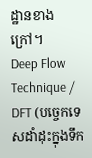ដ្ឋានខាងក្រៅ។
Deep Flow Technique / DFT (បច្ចេកទេសដាំដុះក្នុងទឹក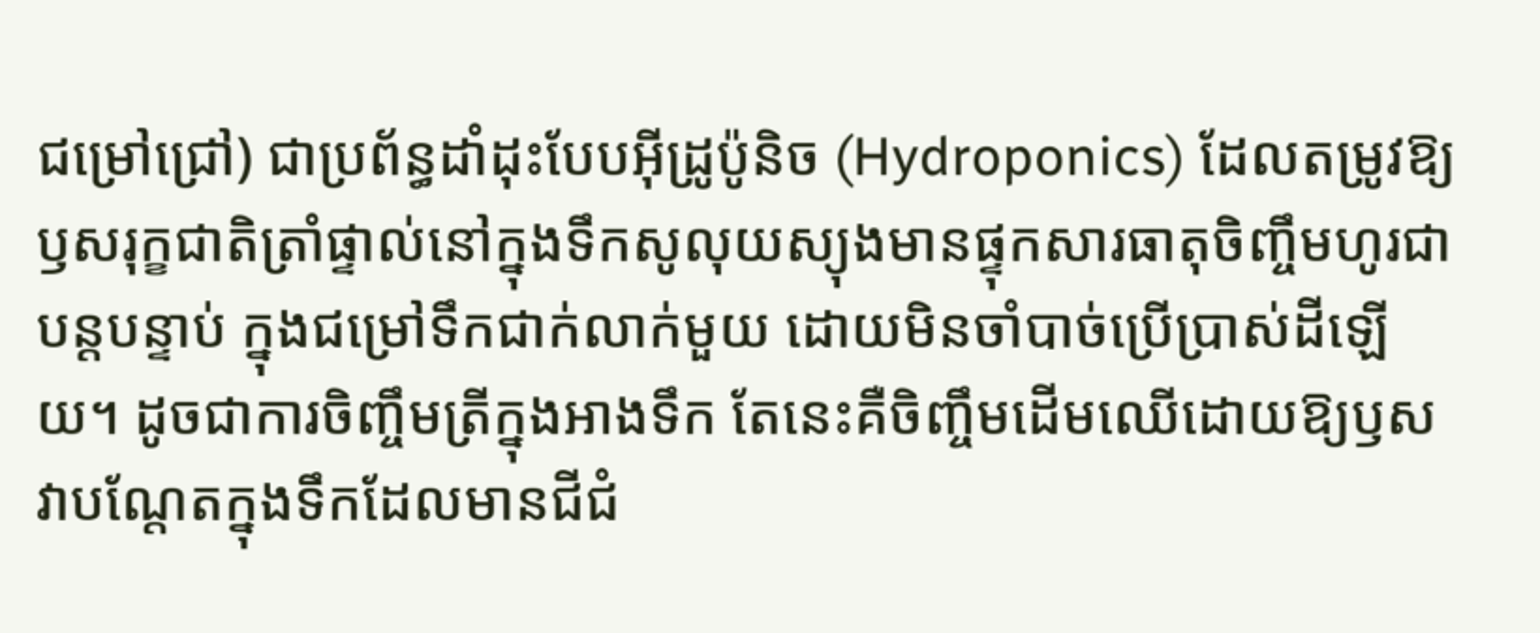ជម្រៅជ្រៅ) ជាប្រព័ន្ធដាំដុះបែបអ៊ីដ្រូប៉ូនិច (Hydroponics) ដែលតម្រូវឱ្យឫសរុក្ខជាតិត្រាំផ្ទាល់នៅក្នុងទឹកសូលុយស្យុងមានផ្ទុកសារធាតុចិញ្ចឹមហូរជាបន្តបន្ទាប់ ក្នុងជម្រៅទឹកជាក់លាក់មួយ ដោយមិនចាំបាច់ប្រើប្រាស់ដីឡើយ។ ដូចជាការចិញ្ចឹមត្រីក្នុងអាងទឹក តែនេះគឺចិញ្ចឹមដើមឈើដោយឱ្យឫសវាបណ្តែតក្នុងទឹកដែលមានជីជំ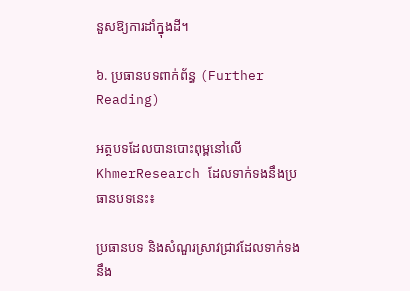នួសឱ្យការដាំក្នុងដី។

៦. ប្រធានបទពាក់ព័ន្ធ (Further Reading)

អត្ថបទដែលបានបោះពុម្ពនៅលើ KhmerResearch ដែលទាក់ទងនឹងប្រធានបទនេះ៖

ប្រធានបទ និងសំណួរស្រាវជ្រាវដែលទាក់ទងនឹង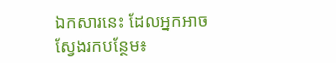ឯកសារនេះ ដែលអ្នកអាចស្វែងរកបន្ថែម៖